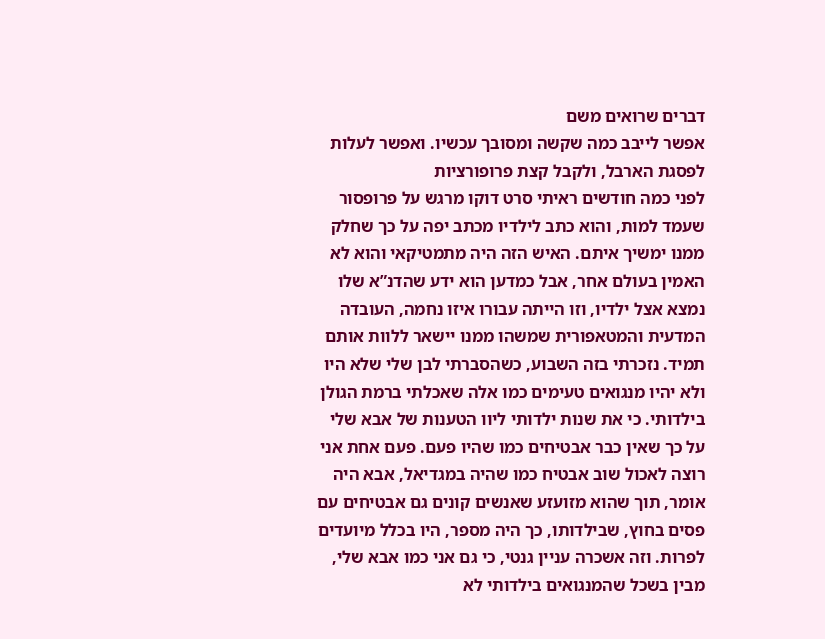דברים שרואים משם
אפשר לייבב כמה שקשה ומסובך עכשיו. ואפשר לעלות לפסגת הארבל, ולקבל קצת פרופורציות
לפני כמה חודשים ראיתי סרט דוקו מרגש על פרופסור שעמד למות, והוא כתב לילדיו מכתב יפה על כך שחלק ממנו ימשיך איתם. האיש הזה היה מתמטיקאי והוא לא האמין בעולם אחר, אבל כמדען הוא ידע שהדנ”א שלו נמצא אצל ילדיו, וזו הייתה עבורו איזו נחמה, העובדה המדעית והמטאפורית שמשהו ממנו יישאר ללוות אותם תמיד. נזכרתי בזה השבוע, כשהסברתי לבן שלי שלא היו ולא יהיו מנגואים טעימים כמו אלה שאכלתי ברמת הגולן בילדותי. כי את שנות ילדותי ליוו הטענות של אבא שלי על כך שאין כבר אבטיחים כמו שהיו פעם. פעם אחת אני רוצה לאכול שוב אבטיח כמו שהיה במגדיאל, אבא היה אומר, תוך שהוא מזועזע שאנשים קונים גם אבטיחים עם פסים בחוץ, שבילדותו, כך היה מספר, היו בכלל מיועדים לפרות. וזה אשכרה עניין גנטי, כי גם אני כמו אבא שלי, מבין בשכל שהמנגואים בילדותי לא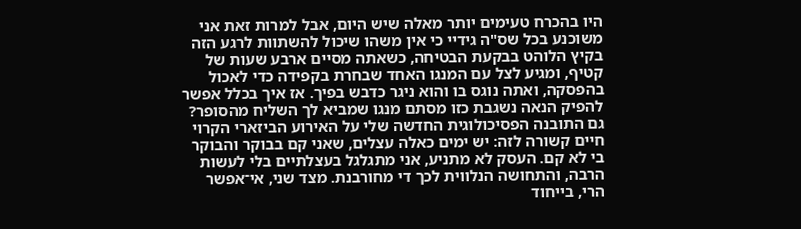היו בהכרח טעימים יותר מאלה שיש היום, אבל למרות זאת אני משוכנע בכל שס"ה גידיי כי אין משהו שיכול להשתוות לרגע הזה בקיץ הלוהט בבקעת הבטיחה, כשאתה מסיים ארבע שעות של קטיף, ומגיע לצל עם המנגו האחד שבחרת בקפידה כדי לאכול בהפסקה, ואתה נוגס בו והוא ניגר כדבש בפיך. אז איך בכלל אפשר להפיק הנאה נשגבת כזו מסתם מנגו שמביא לך השליח מהסופר?
גם התובנה הפסיכולוגית החדשה שלי על האירוע הביזארי הקרוי חיים קשורה לזה: יש ימים כאלה עצלים, שאני קם בבוקר והבוקר בי לא קם. העסק לא מתניע, אני מתגלגל בעצלתיים בלי לעשות הרבה, והתחושה הנלווית לכך די מחורבנת. מצד שני, אי־אפשר הרי, בייחוד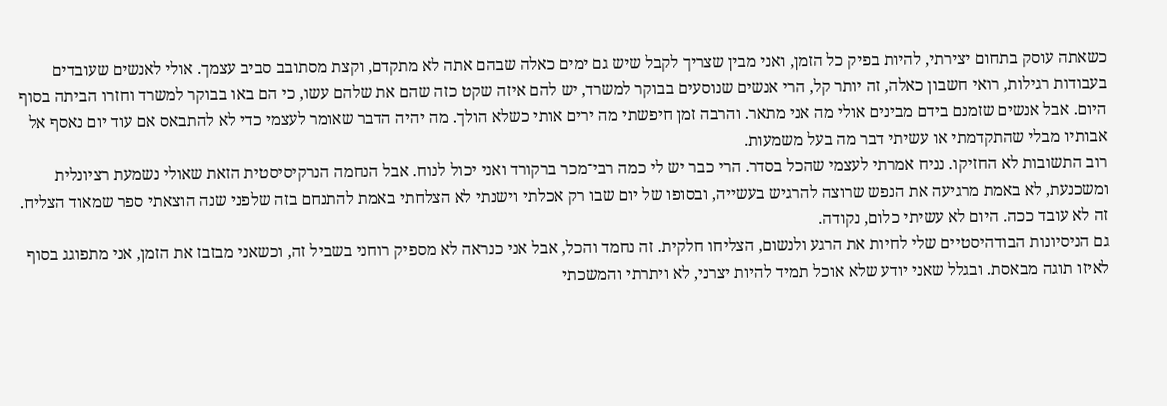כשאתה עוסק בתחום יצירתי, להיות בפיק כל הזמן, ואני מבין שצריך לקבל שיש גם ימים כאלה שבהם אתה לא מתקדם, וקצת מסתובב סביב עצמך. אולי לאנשים שעובדים בעבודות רגילות, רואי חשבון כאלה, זה יותר קל, הרי אנשים שנוסעים בבוקר למשרד, יש להם איזה שקט כזה שהם את שלהם עשו, כי הם באו בבוקר למשרד וחזרו הביתה בסוף היום. אבל אנשים שזמנם בידם מבינים אולי מה אני מתאר. והרבה זמן חיפשתי מה ירים אותי כשלא הולך. מה יהיה הדבר שאומר לעצמי כדי לא להתבאס אם עוד יום נאסף אל אבותיו מבלי שהתקדמתי או עשיתי דבר מה בעל משמעות.
רוב התשובות לא החזיקו. נניח אמרתי לעצמי שהכל בסדר. הרי כבר יש לי כמה רבי־מכר ברקורד ואני יכול לנוח. אבל הנחמה הנרקיסיסטית הזאת שאולי נשמעת רציונלית ומשכנעת, לא באמת מרגיעה את הנפש שרוצה להרגיש בעשייה, ובסופו של יום שבו רק אכלתי וישנתי לא הצלחתי באמת להתנחם בזה שלפני שנה הוצאתי ספר שמאוד הצליח. זה לא עובד ככה. היום לא עשיתי כלום, נקודה.
גם הניסיונות הבודהיסטיים שלי לחיות את הרגע ולנשום, הצליחו חלקית. זה נחמד והכל, אבל אני כנראה לא מספיק רוחני בשביל זה, וכשאני מבזבז את הזמן, אני מתפוגג בסוף לאיזו תוגה מבאסת. ובגלל שאני יודע שלא אוכל תמיד להיות יצרני, לא ויתרתי והמשכתי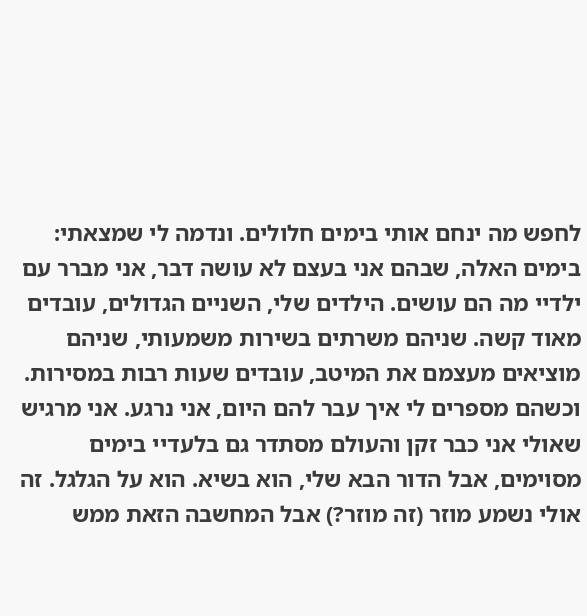לחפש מה ינחם אותי בימים חלולים. ונדמה לי שמצאתי: בימים האלה, שבהם אני בעצם לא עושה דבר, אני מברר עם ילדיי מה הם עושים. הילדים שלי, השניים הגדולים, עובדים מאוד קשה. שניהם משרתים בשירות משמעותי, שניהם מוציאים מעצמם את המיטב, עובדים שעות רבות במסירות. וכשהם מספרים לי איך עבר להם היום, אני נרגע. אני מרגיש שאולי אני כבר זקן והעולם מסתדר גם בלעדיי בימים מסוימים, אבל הדור הבא שלי, הוא בשיא. הוא על הגלגל. זה אולי נשמע מוזר (זה מוזר?) אבל המחשבה הזאת ממש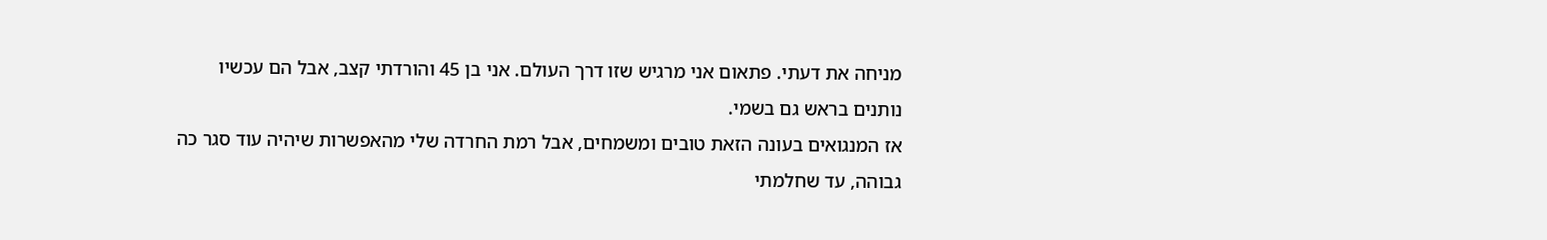מניחה את דעתי. פתאום אני מרגיש שזו דרך העולם. אני בן 45 והורדתי קצב, אבל הם עכשיו נותנים בראש גם בשמי.
אז המנגואים בעונה הזאת טובים ומשמחים, אבל רמת החרדה שלי מהאפשרות שיהיה עוד סגר כה גבוהה, עד שחלמתי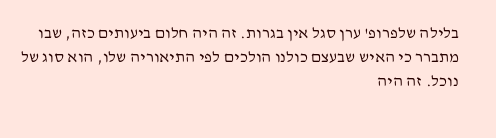בלילה שלפרופ' ערן סגל אין בגרות. זה היה חלום ביעותים כזה, שבו מתברר כי האיש שבעצם כולנו הולכים לפי התיאוריה שלו, הוא סוג של נוכל. זה היה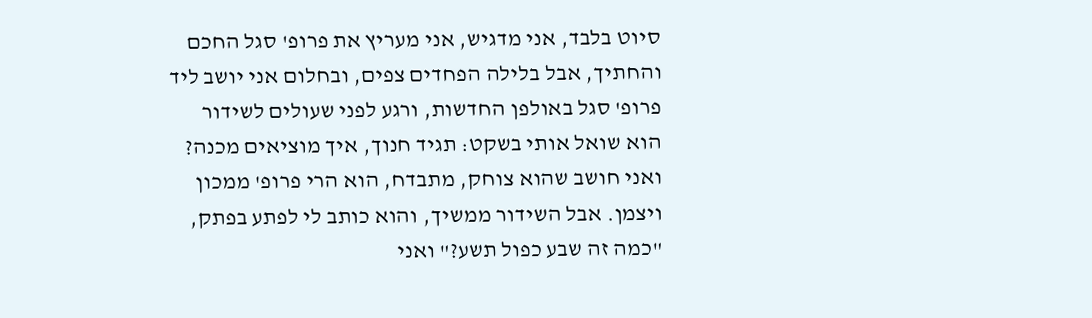סיוט בלבד, אני מדגיש, אני מעריץ את פרופ' סגל החכם והחתיך, אבל בלילה הפחדים צפים, ובחלום אני יושב ליד פרופ' סגל באולפן החדשות, ורגע לפני שעולים לשידור הוא שואל אותי בשקט: תגיד חנוך, איך מוציאים מכנה? ואני חושב שהוא צוחק, מתבדח, הוא הרי פרופ' ממכון ויצמן. אבל השידור ממשיך, והוא כותב לי לפתע בפתק, "כמה זה שבע כפול תשע?" ואני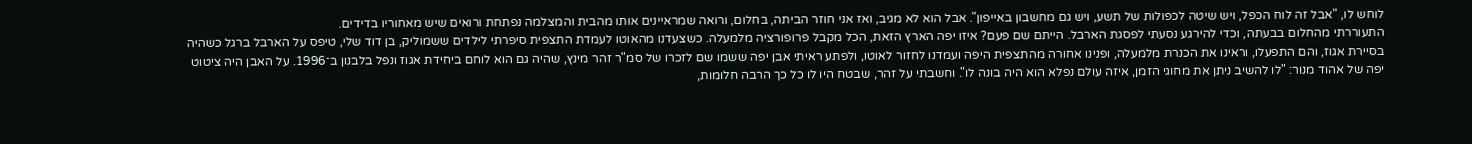לוחש לו, "אבל זה לוח הכפל, ויש שיטה לכפולות של תשע, ויש גם מחשבון באייפון". אבל הוא לא מגיב, ואז אני חוזר הביתה, בחלום, ורואה שמראיינים אותו מהבית והמצלמה נפתחת ורואים שיש מאחוריו בדידים.
התעוררתי מהחלום בבעתה, וכדי להירגע נסעתי לפסגת הארבל. הייתם שם פעם? איזו יפה הארץ הזאת, הכל מקבל פרופורציה מלמעלה. כשצעדנו מהאוטו לעמדת התצפית סיפרתי לילדים ששמוליק, בן דוד שלי, טיפס על הארבל ברגל כשהיה בסיירת אגוז, והם התפעלו, וראינו את הכנרת מלמעלה, ופנינו אחורה מהתצפית היפה ועמדנו לחזור לאוטו, ולפתע ראיתי אבן יפה ששמו שם לזכרו של סמ"ר זהר מינץ, שהיה גם הוא לוחם ביחידת אגוז ונפל בלבנון ב־1996. על האבן היה ציטוט יפה של אהוד מנור: "לו להשיב ניתן את מחוגי הזמן, איזה עולם נפלא הוא היה בונה לו". וחשבתי על זהר, שבטח היו לו כל כך הרבה חלומות,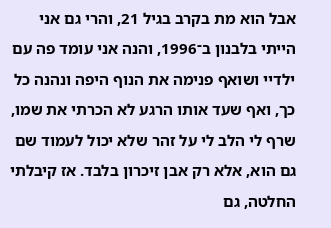אבל הוא מת בקרב בגיל 21, והרי גם אני הייתי בלבנון ב־1996, והנה אני עומד פה עם ילדיי ושואף פנימה את הנוף היפה ונהנה כל כך, ואף שעד אותו הרגע לא הכרתי את שמו, שרף לי הלב לי על זהר שלא יכול לעמוד שם גם הוא, אלא רק אבן זיכרון בלבד. אז קיבלתי החלטה, גם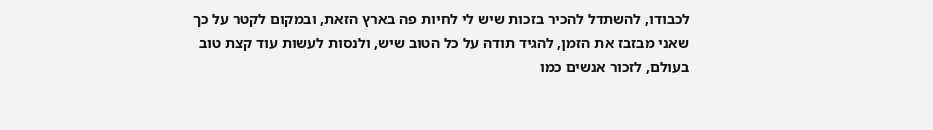לכבודו, להשתדל להכיר בזכות שיש לי לחיות פה בארץ הזאת, ובמקום לקטר על כך שאני מבזבז את הזמן, להגיד תודה על כל הטוב שיש, ולנסות לעשות עוד קצת טוב בעולם, לזכור אנשים כמו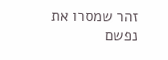זהר שמסרו את נפשם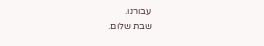עבורנו.
שבת שלום.